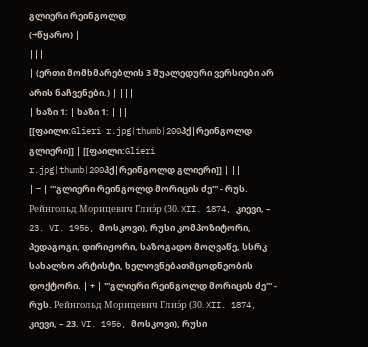გლიერი რეინგოლდ
(→წყარო) |
|||
| (ერთი მომხმარებლის 3 შუალედური ვერსიები არ არის ნაჩვენები.) | |||
| ხაზი 1: | ხაზი 1: | ||
[[ფაილი:Glieri r.jpg|thumb|200პქ|რეინგოლდ გლიერი]] | [[ფაილი:Glieri r.jpg|thumb|200პქ|რეინგოლდ გლიერი]] | ||
| − | '''გლიერი რეინგოლდ მორიცის ძე''' - რუს. Рейнгольд Морицевич Глиэ́р (30. XII. 1874, კიევი, – 23. VI. 1956, მოსკოვი), რუსი კომპოზიტორი, პედაგოგი, დირიჟორი, საზოგადო მოღვაწე, სსრკ სახალხო არტისტი, ხელოვნებათმცოდნეობის დოქტორი. | + | '''გლიერი რეინგოლდ მორიცის ძე''' - რუს. Рейнгольд Морицевич Глиэ́р (30. XII. 1874, კიევი, – 23. VI. 1956, მოსკოვი), რუსი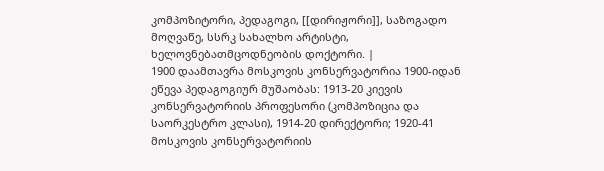კომპოზიტორი, პედაგოგი, [[დირიჟორი]], საზოგადო მოღვაწე, სსრკ სახალხო არტისტი, ხელოვნებათმცოდნეობის დოქტორი. |
1900 დაამთავრა მოსკოვის კონსერვატორია 1900-იდან ეწევა პედაგოგიურ მუშაობას: 1913-20 კიევის კონსერვატორიის პროფესორი (კომპოზიცია და საორკესტრო კლასი), 1914-20 დირექტორი; 1920-41 მოსკოვის კონსერვატორიის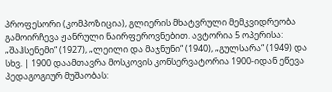პროფესორი (კომპოზიცია), გლიერის მხატვრული მემკვიდრეობა გამოირჩევა ჟანრული ნაირფეროვნებით. ავტორია 5 ოპერისა: „შაჰსენემი“ (1927), „ლეილი და მაჯნუნი“ (1940), „გულსარა“ (1949) და სხვ. | 1900 დაამთავრა მოსკოვის კონსერვატორია 1900-იდან ეწევა პედაგოგიურ მუშაობას: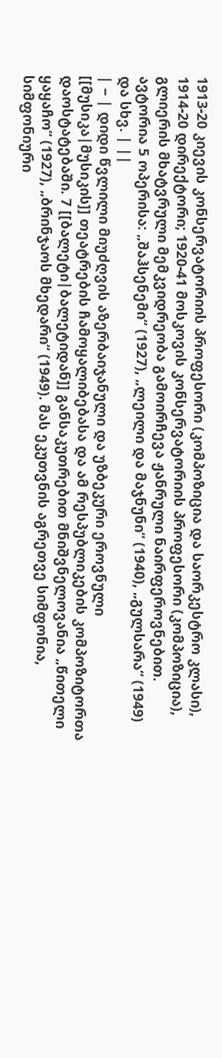1913-20 კიევის კონსერვატორიის პროფესორი (კომპოზიცია და საორკესტრო კლასი), 1914-20 დირექტორი; 1920-41 მოსკოვის კონსერვატორიის პროფესორი (კომპოზიცია), გლიერის მხატვრული მემკვიდრეობა გამოირჩევა ჟანრული ნაირფეროვნებით. ავტორია 5 ოპერისა: „შაჰსენემი“ (1927), „ლეილი და მაჯნუნი“ (1940), „გულსარა“ (1949) და სხვ. | ||
| − | დიდი წვლილი მიუძღვის აზერბაიჯანული და უზბეკური ეროვნული [[მუსიკა|მუსიკის]] თეატრების ჩამოყალიბებასა და ამ რესპუბლიკების კომპოზიტორთა დაოსტატებაში. 7 [[ბალეტი|ბალეტიდან]] განსაკუთრებით მნიშვნელოვანია „წითელი ყაყაჩო“ (1927), „ბრინჯაოს მხედარი“ (1949). მას ეკუთვნის აგრეთვე სიმფონია, სიმფონიური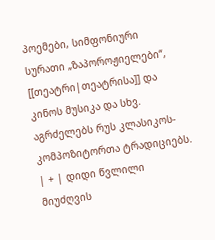პოემები, სიმფონიური სურათი „ზაპოროჟიელები“, [[თეატრი|თეატრისა]] და კინოს მუსიკა და სხვ. აგრძელებს რუს კლასიკოს-კომპოზიტორთა ტრადიციებს. | + | დიდი წვლილი მიუძღვის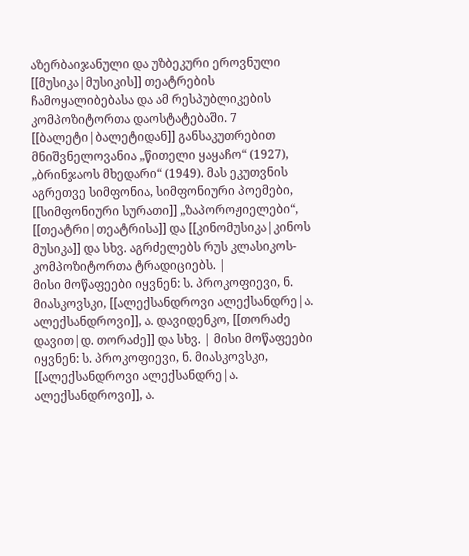აზერბაიჯანული და უზბეკური ეროვნული [[მუსიკა|მუსიკის]] თეატრების ჩამოყალიბებასა და ამ რესპუბლიკების კომპოზიტორთა დაოსტატებაში. 7 [[ბალეტი|ბალეტიდან]] განსაკუთრებით მნიშვნელოვანია „წითელი ყაყაჩო“ (1927), „ბრინჯაოს მხედარი“ (1949). მას ეკუთვნის აგრეთვე სიმფონია, სიმფონიური პოემები, [[სიმფონიური სურათი]] „ზაპოროჟიელები“, [[თეატრი|თეატრისა]] და [[კინომუსიკა|კინოს მუსიკა]] და სხვ. აგრძელებს რუს კლასიკოს-კომპოზიტორთა ტრადიციებს. |
მისი მოწაფეები იყვნენ: ს. პროკოფიევი, ნ. მიასკოვსკი, [[ალექსანდროვი ალექსანდრე|ა. ალექსანდროვი]], ა. დავიდენკო, [[თორაძე დავით|დ. თორაძე]] და სხვ. | მისი მოწაფეები იყვნენ: ს. პროკოფიევი, ნ. მიასკოვსკი, [[ალექსანდროვი ალექსანდრე|ა. ალექსანდროვი]], ა.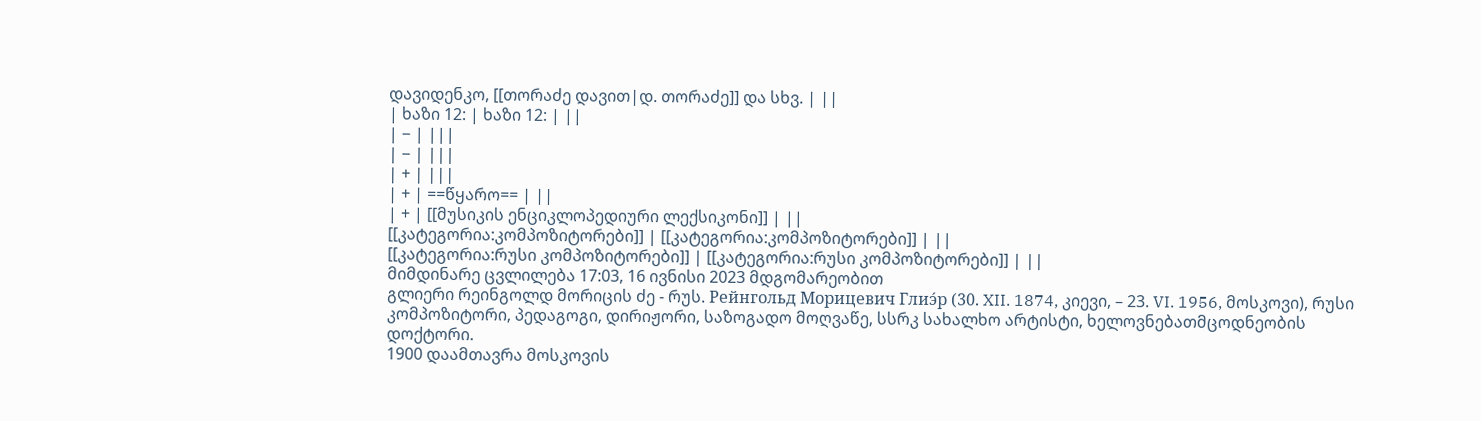დავიდენკო, [[თორაძე დავით|დ. თორაძე]] და სხვ. | ||
| ხაზი 12: | ხაზი 12: | ||
| − | |||
| − | |||
| + | |||
| + | ==წყარო== | ||
| + | [[მუსიკის ენციკლოპედიური ლექსიკონი]] | ||
[[კატეგორია:კომპოზიტორები]] | [[კატეგორია:კომპოზიტორები]] | ||
[[კატეგორია:რუსი კომპოზიტორები]] | [[კატეგორია:რუსი კომპოზიტორები]] | ||
მიმდინარე ცვლილება 17:03, 16 ივნისი 2023 მდგომარეობით
გლიერი რეინგოლდ მორიცის ძე - რუს. Рейнгольд Морицевич Глиэ́р (30. XII. 1874, კიევი, – 23. VI. 1956, მოსკოვი), რუსი კომპოზიტორი, პედაგოგი, დირიჟორი, საზოგადო მოღვაწე, სსრკ სახალხო არტისტი, ხელოვნებათმცოდნეობის დოქტორი.
1900 დაამთავრა მოსკოვის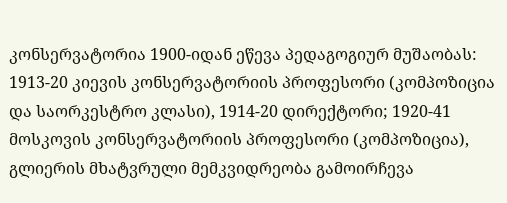კონსერვატორია 1900-იდან ეწევა პედაგოგიურ მუშაობას: 1913-20 კიევის კონსერვატორიის პროფესორი (კომპოზიცია და საორკესტრო კლასი), 1914-20 დირექტორი; 1920-41 მოსკოვის კონსერვატორიის პროფესორი (კომპოზიცია), გლიერის მხატვრული მემკვიდრეობა გამოირჩევა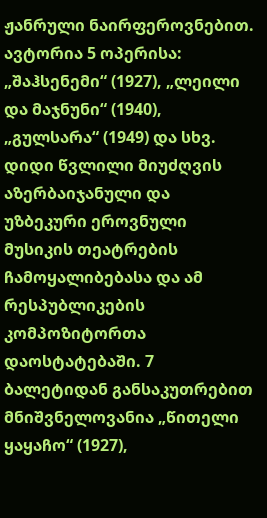ჟანრული ნაირფეროვნებით. ავტორია 5 ოპერისა: „შაჰსენემი“ (1927), „ლეილი და მაჯნუნი“ (1940), „გულსარა“ (1949) და სხვ.
დიდი წვლილი მიუძღვის აზერბაიჯანული და უზბეკური ეროვნული მუსიკის თეატრების ჩამოყალიბებასა და ამ რესპუბლიკების კომპოზიტორთა დაოსტატებაში. 7 ბალეტიდან განსაკუთრებით მნიშვნელოვანია „წითელი ყაყაჩო“ (1927),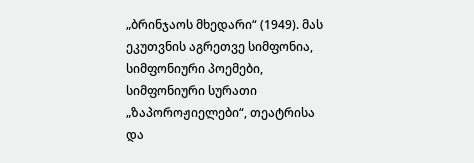„ბრინჯაოს მხედარი“ (1949). მას ეკუთვნის აგრეთვე სიმფონია, სიმფონიური პოემები, სიმფონიური სურათი „ზაპოროჟიელები“, თეატრისა და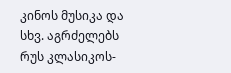კინოს მუსიკა და სხვ. აგრძელებს რუს კლასიკოს-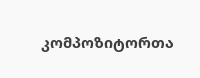კომპოზიტორთა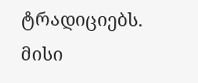ტრადიციებს.
მისი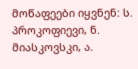მოწაფეები იყვნენ: ს. პროკოფიევი, ნ. მიასკოვსკი, ა.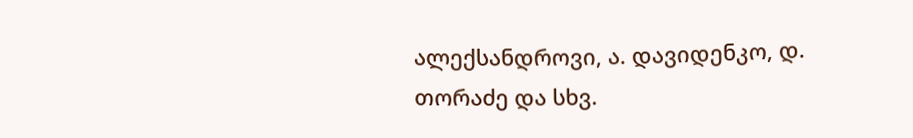ალექსანდროვი, ა. დავიდენკო, დ. თორაძე და სხვ.